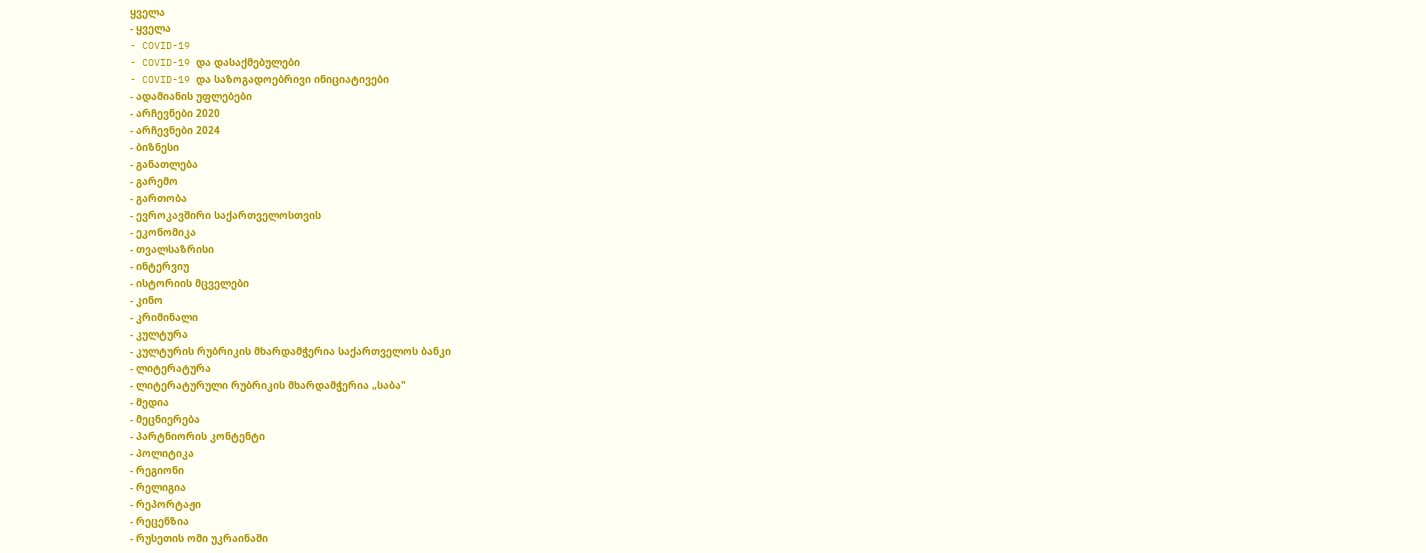ყველა
- ყველა
- COVID-19
- COVID-19 და დასაქმებულები
- COVID-19 და საზოგადოებრივი ინიციატივები
- ადამიანის უფლებები
- არჩევნები 2020
- არჩევნები 2024
- ბიზნესი
- განათლება
- გარემო
- გართობა
- ევროკავშირი საქართველოსთვის
- ეკონომიკა
- თვალსაზრისი
- ინტერვიუ
- ისტორიის მცველები
- კინო
- კრიმინალი
- კულტურა
- კულტურის რუბრიკის მხარდამჭერია საქართველოს ბანკი
- ლიტერატურა
- ლიტერატურული რუბრიკის მხარდამჭერია „საბა"
- მედია
- მეცნიერება
- პარტნიორის კონტენტი
- პოლიტიკა
- რეგიონი
- რელიგია
- რეპორტაჟი
- რეცენზია
- რუსეთის ომი უკრაინაში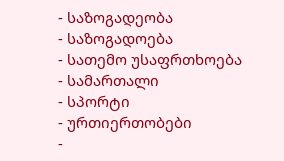- საზოგადეობა
- საზოგადოება
- სათემო უსაფრთხოება
- სამართალი
- სპორტი
- ურთიერთობები
-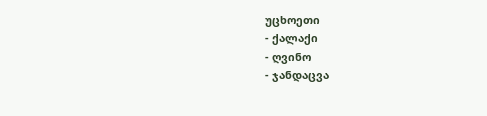უცხოეთი
- ქალაქი
- ღვინო
- ჯანდაცვა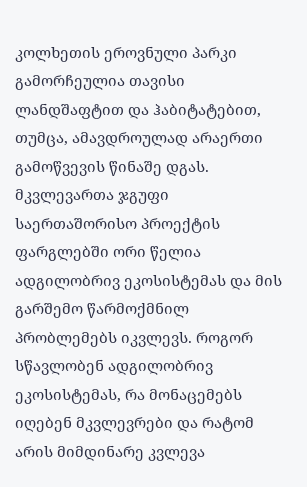კოლხეთის ეროვნული პარკი გამორჩეულია თავისი ლანდშაფტით და ჰაბიტატებით, თუმცა, ამავდროულად არაერთი გამოწვევის წინაშე დგას. მკვლევართა ჯგუფი საერთაშორისო პროექტის ფარგლებში ორი წელია ადგილობრივ ეკოსისტემას და მის გარშემო წარმოქმნილ პრობლემებს იკვლევს. როგორ სწავლობენ ადგილობრივ ეკოსისტემას, რა მონაცემებს იღებენ მკვლევრები და რატომ არის მიმდინარე კვლევა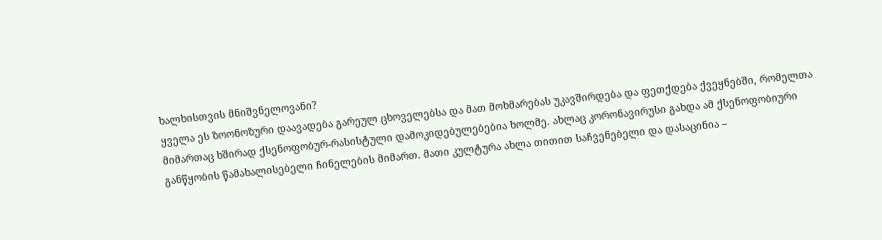ხალხისთვის მნიშვნელოვანი?
ყველა ეს ზოონოზური დაავადება გარეულ ცხოველებსა და მათ მოხმარებას უკავშირდება და ფეთქდება ქვეყნებში, რომელთა მიმართაც ხშირად ქსენოფობურ-რასისტული დამოკიდებულებებია ხოლმე. ახლაც კორონავირუსი გახდა ამ ქსენოფობიური განწყობის წამახალისებელი ჩინელების მიმართ. მათი კულტურა ახლა თითით საჩვენებელი და დასაცინია –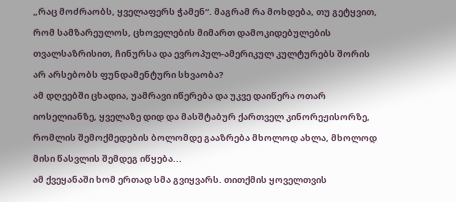„რაც მოძრაობს, ყველაფერს ჭამენ“. მაგრამ რა მოხდება, თუ გეტყვით, რომ სამზარეულოს, ცხოველების მიმართ დამოკიდებულების თვალსაზრისით, ჩინურსა და ევროპულ-ამერიკულ კულტურებს შორის არ არსებობს ფუნდამენტური სხვაობა?
ამ დღეებში ცხადია, უამრავი იწერება და უკვე დაიწერა ოთარ იოსელიანზე, ყველაზე დიდ და მასშტაბურ ქართველ კინორეჟისორზე, რომლის შემოქმედების ბოლომდე გააზრება მხოლოდ ახლა, მხოლოდ მისი წასვლის შემდეგ იწყება...
ამ ქვეყანაში ხომ ერთად სმა გვიყვარს. თითქმის ყოველთვის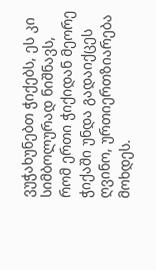ვუჭახუნებთ ჭიქებს, ეს კი სიმბოლურად ნიშნავს, რომ ერთი ჭიქიდან მეორე ჭიქაში უნდა გადაიქცეს ღვინო, ურთიერთზიარება მოხდეს.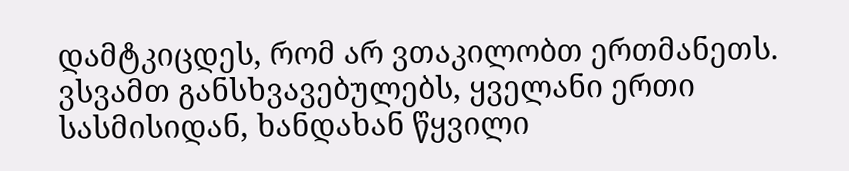დამტკიცდეს, რომ არ ვთაკილობთ ერთმანეთს. ვსვამთ განსხვავებულებს, ყველანი ერთი სასმისიდან, ხანდახან წყვილი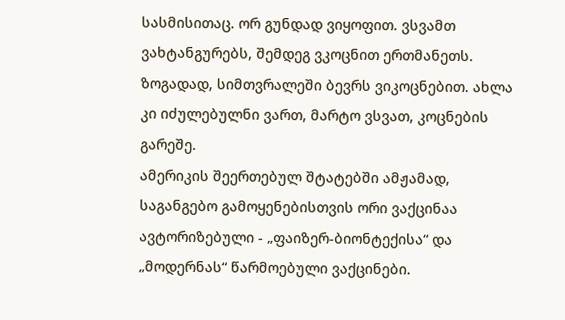სასმისითაც. ორ გუნდად ვიყოფით. ვსვამთ ვახტანგურებს, შემდეგ ვკოცნით ერთმანეთს. ზოგადად, სიმთვრალეში ბევრს ვიკოცნებით. ახლა კი იძულებულნი ვართ, მარტო ვსვათ, კოცნების გარეშე.
ამერიკის შეერთებულ შტატებში ამჟამად, საგანგებო გამოყენებისთვის ორი ვაქცინაა ავტორიზებული - „ფაიზერ-ბიონტექისა“ და „მოდერნას“ წარმოებული ვაქცინები.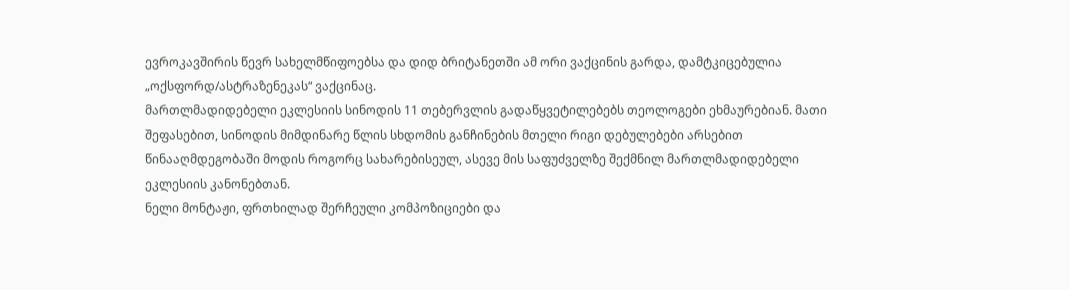ევროკავშირის წევრ სახელმწიფოებსა და დიდ ბრიტანეთში ამ ორი ვაქცინის გარდა, დამტკიცებულია „ოქსფორდ/ასტრაზენეკას“ ვაქცინაც.
მართლმადიდებელი ეკლესიის სინოდის 11 თებერვლის გადაწყვეტილებებს თეოლოგები ეხმაურებიან. მათი შეფასებით, სინოდის მიმდინარე წლის სხდომის განჩინების მთელი რიგი დებულებები არსებით წინააღმდეგობაში მოდის როგორც სახარებისეულ, ასევე მის საფუძველზე შექმნილ მართლმადიდებელი ეკლესიის კანონებთან.
ნელი მონტაჟი, ფრთხილად შერჩეული კომპოზიციები და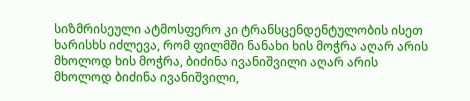სიზმრისეული ატმოსფერო კი ტრანსცენდენტულობის ისეთ ხარისხს იძლევა, რომ ფილმში ნანახი ხის მოჭრა აღარ არის მხოლოდ ხის მოჭრა, ბიძინა ივანიშვილი აღარ არის მხოლოდ ბიძინა ივანიშვილი,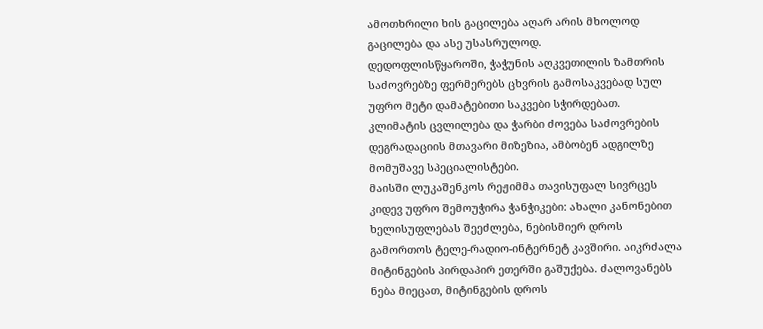ამოთხრილი ხის გაცილება აღარ არის მხოლოდ გაცილება და ასე უსასრულოდ.
დედოფლისწყაროში, ჭაჭუნის აღკვეთილის ზამთრის საძოვრებზე ფერმერებს ცხვრის გამოსაკვებად სულ უფრო მეტი დამატებითი საკვები სჭირდებათ. კლიმატის ცვლილება და ჭარბი ძოვება საძოვრების დეგრადაციის მთავარი მიზეზია, ამბობენ ადგილზე მომუშავე სპეციალისტები.
მაისში ლუკაშენკოს რეჟიმმა თავისუფალ სივრცეს კიდევ უფრო შემოუჭირა ჭანჭიკები: ახალი კანონებით ხელისუფლებას შეეძლება, ნებისმიერ დროს გამორთოს ტელე-რადიო-ინტერნეტ კავშირი. აიკრძალა მიტინგების პირდაპირ ეთერში გაშუქება. ძალოვანებს ნება მიეცათ, მიტინგების დროს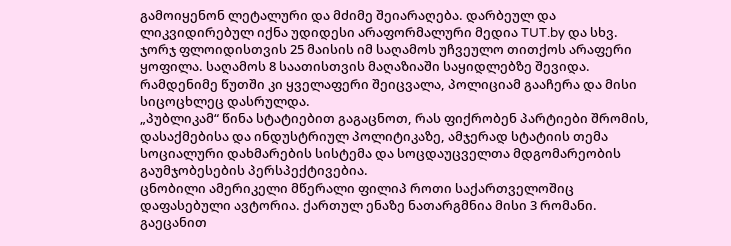გამოიყენონ ლეტალური და მძიმე შეიარაღება. დარბეულ და ლიკვიდირებულ იქნა უდიდესი არაფორმალური მედია TUT.by და სხვ.
ჯორჯ ფლოიდისთვის 25 მაისის იმ საღამოს უჩვეულო თითქოს არაფერი ყოფილა. საღამოს 8 საათისთვის მაღაზიაში საყიდლებზე შევიდა. რამდენიმე წუთში კი ყველაფერი შეიცვალა, პოლიციამ გააჩერა და მისი სიცოცხლეც დასრულდა.
„პუბლიკამ“ წინა სტატიებით გაგაცნოთ, რას ფიქრობენ პარტიები შრომის, დასაქმებისა და ინდუსტრიულ პოლიტიკაზე, ამჯერად სტატიის თემა სოციალური დახმარების სისტემა და სოცდაუცველთა მდგომარეობის გაუმჯობესების პერსპექტივებია.
ცნობილი ამერიკელი მწერალი ფილიპ როთი საქართველოშიც დაფასებული ავტორია. ქართულ ენაზე ნათარგმნია მისი 3 რომანი. გაეცანით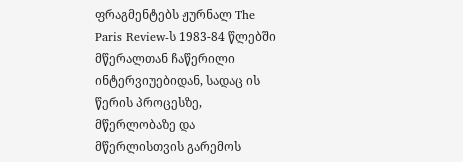ფრაგმენტებს ჟურნალ The Paris Review-ს 1983-84 წლებში მწერალთან ჩაწერილი ინტერვიუებიდან, სადაც ის წერის პროცესზე, მწერლობაზე და მწერლისთვის გარემოს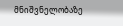მნიშვნელობაზე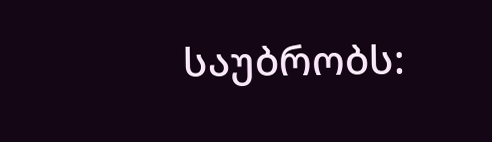საუბრობს: